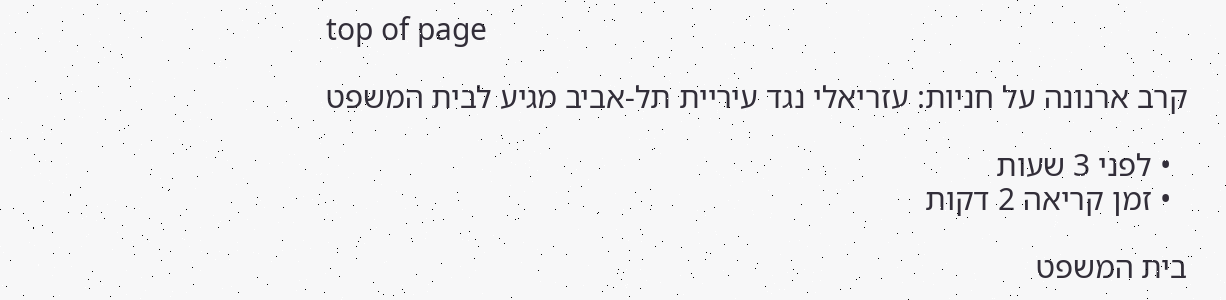top of page

קרב ארנונה על חניות: עזריאלי נגד עיריית תל-אביב מגיע לבית המשפט

  • לפני 3 שעות
  • זמן קריאה 2 דקות

בית המשפט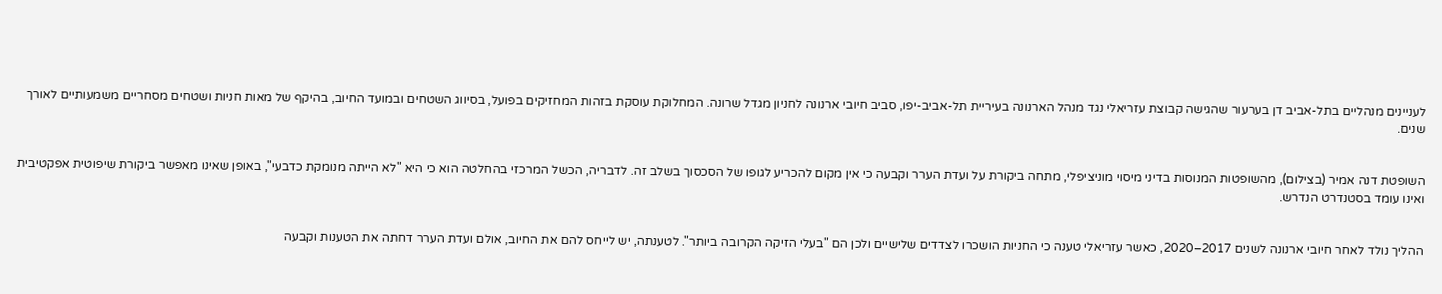לעניינים מנהליים בתל-אביב דן בערעור שהגישה קבוצת עזריאלי נגד מנהל הארנונה בעיריית תל-אביב-יפו, סביב חיובי ארנונה לחניון מגדל שרונה. המחלוקת עוסקת בזהות המחזיקים בפועל, בסיווג השטחים ובמועד החיוב, בהיקף של מאות חניות ושטחים מסחריים משמעותיים לאורך שנים.


השופטת דנה אמיר (בצילום), מהשופטות המנוסות בדיני מיסוי מוניציפלי, מתחה ביקורת על ועדת הערר וקבעה כי אין מקום להכריע לגופו של הסכסוך בשלב זה. לדבריה, הכשל המרכזי בהחלטה הוא כי היא "לא הייתה מנומקת כדבעי", באופן שאינו מאפשר ביקורת שיפוטית אפקטיבית ואינו עומד בסטנדרט הנדרש.


ההליך נולד לאחר חיובי ארנונה לשנים 2017–2020, כאשר עזריאלי טענה כי החניות הושכרו לצדדים שלישיים ולכן הם "בעלי הזיקה הקרובה ביותר". לטענתה, יש לייחס להם את החיוב, אולם ועדת הערר דחתה את הטענות וקבעה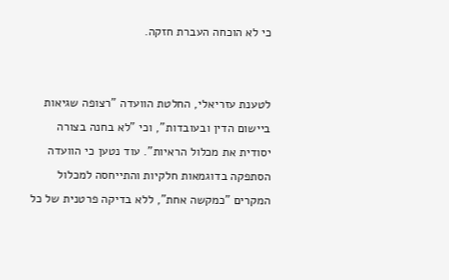כי לא הוכחה העברת חזקה.


לטענת עזריאלי, החלטת הוועדה "רצופה שגיאות ביישום הדין ובעובדות", וכי "לא בחנה בצורה יסודית את מכלול הראיות". עוד נטען כי הוועדה הסתפקה בדוגמאות חלקיות והתייחסה למכלול המקרים "כמקשה אחת", ללא בדיקה פרטנית של כל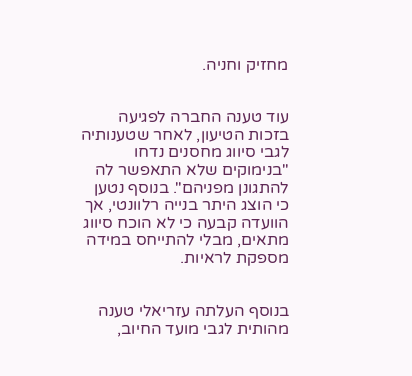מחזיק וחניה.


עוד טענה החברה לפגיעה בזכות הטיעון, לאחר שטענותיה לגבי סיווג מחסנים נדחו "בנימוקים שלא התאפשר לה להתגונן מפניהם". בנוסף נטען כי הוצג היתר בנייה רלוונטי, אך הוועדה קבעה כי לא הוכח סיווג מתאים, מבלי להתייחס במידה מספקת לראיות.


בנוסף העלתה עזריאלי טענה מהותית לגבי מועד החיוב,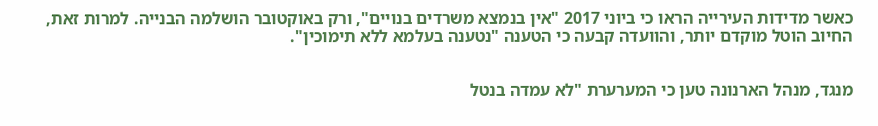כאשר מדידות העירייה הראו כי ביוני 2017 "אין בנמצא משרדים בנויים", ורק באוקטובר הושלמה הבנייה. למרות זאת, החיוב הוטל מוקדם יותר, והוועדה קבעה כי הטענה "נטענה בעלמא ללא תימוכין".


מנגד, מנהל הארנונה טען כי המערערת "לא עמדה בנטל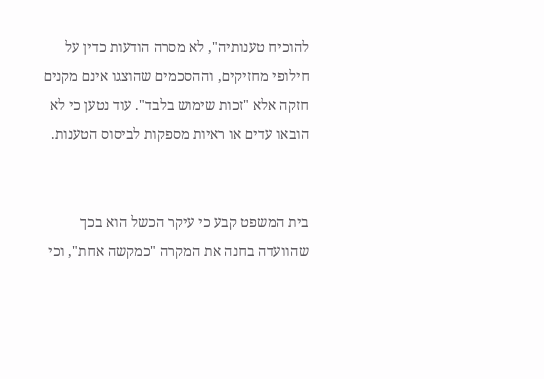להוכיח טענותיה", לא מסרה הודעות כדין על חילופי מחזיקים, וההסכמים שהוצגו אינם מקנים חזקה אלא "זכות שימוש בלבד". עוד נטען כי לא הובאו עדים או ראיות מספקות לביסוס הטענות.


בית המשפט קבע כי עיקר הכשל הוא בכך שהוועדה בחנה את המקרה "כמקשה אחת", וכי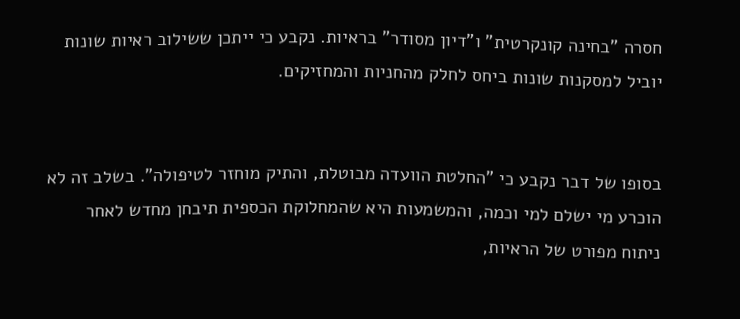חסרה "בחינה קונקרטית" ו"דיון מסודר" בראיות. נקבע כי ייתכן ששילוב ראיות שונות יוביל למסקנות שונות ביחס לחלק מהחניות והמחזיקים.


בסופו של דבר נקבע כי "החלטת הוועדה מבוטלת, והתיק מוחזר לטיפולה". בשלב זה לא הוכרע מי ישלם למי וכמה, והמשמעות היא שהמחלוקת הכספית תיבחן מחדש לאחר ניתוח מפורט של הראיות,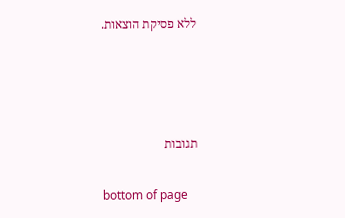ללא פסיקת הוצאות.






תגובות


bottom of page